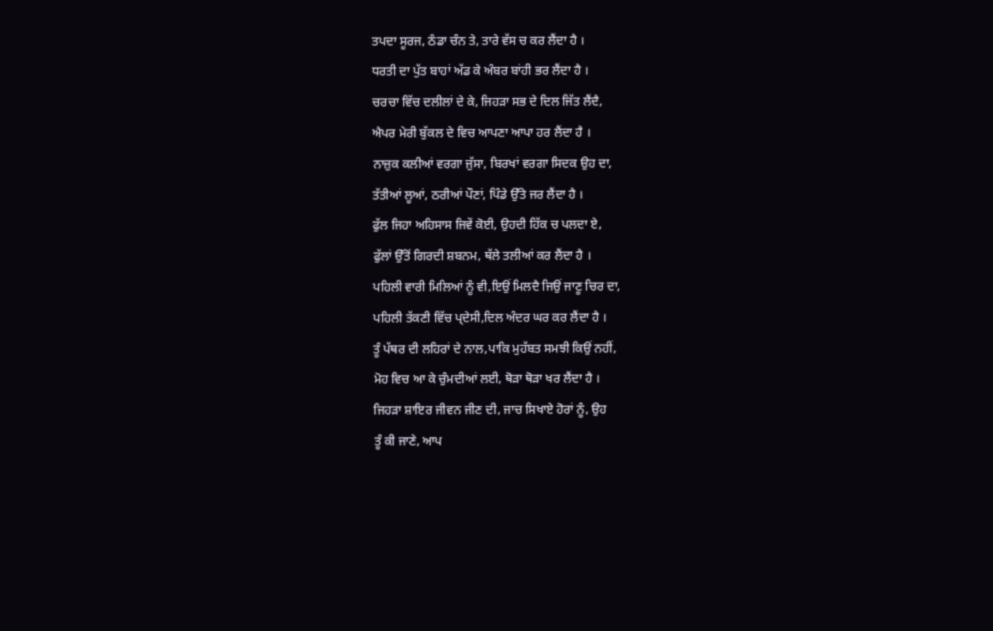ਤਪਦਾ ਸੂਰਜ, ਠੰਡਾ ਚੰਨ ਤੇ, ਤਾਰੇ ਵੱਸ ਚ ਕਰ ਲੈਂਦਾ ਹੈ ।
ਧਰਤੀ ਦਾ ਪੁੱਤ ਬਾਹਾਂ ਅੱਡ ਕੇ ਅੰਬਰ ਬਾਂਹੀ ਭਰ ਲੈਂਦਾ ਹੈ ।
ਚਰਚਾ ਵਿੱਚ ਦਲੀਲਾਂ ਦੇ ਕੇ, ਜਿਹੜਾ ਸਭ ਦੇ ਦਿਲ ਜਿੱਤ ਲੈਂਦੈ,
ਐਪਰ ਮੇਰੀ ਬੁੱਕਲ ਦੇ ਵਿਚ ਆਪਣਾ ਆਪਾ ਹਰ ਲੈਂਦਾ ਹੈ ।
ਨਾਜ਼ੁਕ ਕਲੀਆਂ ਵਰਗਾ ਜੁੱਸਾ, ਬਿਰਖਾਂ ਵਰਗਾ ਸਿਦਕ ਉਹ ਦਾ,
ਤੱਤੀਆਂ ਲੂਆਂ, ਠਰੀਆਂ ਪੌਣਾਂ, ਪਿੰਡੇ ਉੱਤੇ ਜਰ ਲੈਂਦਾ ਹੈ ।
ਫੁੱਲ ਜਿਹਾ ਅਹਿਸਾਸ ਜਿਵੇਂ ਕੋਈ, ਉਹਦੀ ਹਿੱਕ ਚ ਪਲਦਾ ਏ,
ਫੁੱਲਾਂ ਉੱਤੋਂ ਗਿਰਦੀ ਸ਼ਬਨਮ, ਥੱਲੇ ਤਲੀਆਂ ਕਰ ਲੈਂਦਾ ਹੈ ।
ਪਹਿਲੀ ਵਾਰੀ ਮਿਲਿਆਂ ਨੂੰ ਵੀ,ਇਉਂ ਮਿਲਦੈ ਜਿਉਂ ਜਾਣੂ ਚਿਰ ਦਾ,
ਪਹਿਲੀ ਤੱਕਣੀ ਵਿੱਚ ਪ੍ਦੇਸੀ,ਦਿਲ ਅੰਦਰ ਘਰ ਕਰ ਲੈਂਦਾ ਹੈ ।
ਤੂੰ ਪੱਥਰ ਦੀ ਲਹਿਰਾਂ ਦੇ ਨਾਲ,ਪਾਕਿ ਮੁਹੱਬਤ ਸਮਝੀ ਕਿਉਂ ਨਹੀਂ,
ਮੋਹ ਵਿਚ ਆ ਕੇ ਚੁੰਮਦੀਆਂ ਲਈ, ਥੋੜਾ ਥੋੜਾ ਖਰ ਲੈਂਦਾ ਹੈ ।
ਜਿਹੜਾ ਸ਼ਾਇਰ ਜੀਵਨ ਜੀਣ ਦੀ, ਜਾਚ ਸਿਖਾਏ ਹੋਰਾਂ ਨੂੰ, ਉਹ
ਤੂੰ ਕੀ ਜਾਣੇ, ਆਪ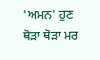'ਅਮਨ' ਹੁਣ ਥੋੜਾ ਥੋੜਾ ਮਰ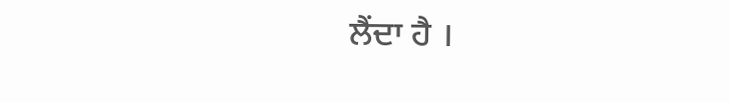ਲੈਂਦਾ ਹੈ ।